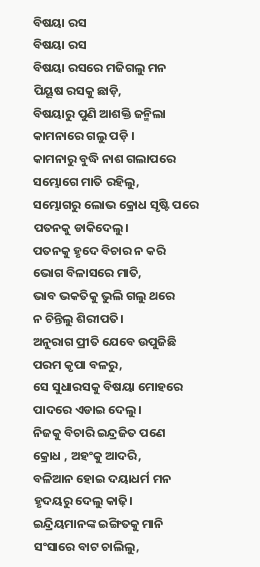ବିଷୟା ରସ
ବିଷୟା ରସ
ବିଷୟା ରସରେ ମଜିଗଲୁ ମନ
ପିୟୂଷ ରସକୁ ଛାଡ଼ି,
ବିଷୟାରୁ ପୁଣି ଆଶକ୍ତି ଜନ୍ମିଲା
କାମନାରେ ଗଲୁ ପଡ଼ି ।
କାମନାରୁ ବୁଦ୍ଧି ନାଶ ଗଲାପରେ
ସମ୍ଭୋଗେ ମାତି ରହିଲୁ,
ସମ୍ଭୋଗରୁ ଲୋଭ କ୍ରୋଧ ସୃଷ୍ଟି ପରେ
ପତନକୁ ଡାକିଦେଲୁ।
ପତନକୁ ହୃଦେ ବିଚାର ନ କରି
ଭୋଗ ବିଳାସରେ ମାତି,
ଭାବ ଭକତିକୁ ଭୁଲି ଗଲୁ ଥରେ
ନ ଚିନ୍ତିଲୁ ଶିରୀପତି।
ଅନୁରାଗ ପ୍ରୀତି ଯେବେ ଉପୁଜିଛି
ପରମ କୃପା ବଳରୁ,
ସେ ସୁଧାରସକୁ ବିଷୟା ମୋହରେ
ପାଦରେ ଏଡାଇ ଦେଲୁ।
ନିଜକୁ ବିଚାରି ଇନ୍ଦ୍ରଜିତ ପଣେ
କ୍ରୋଧ , ଅହଂକୁ ଆଦରି,
ବଳିଆନ ହୋଇ ଦୟାଧର୍ମ ମନ
ହୃଦୟରୁ ଦେଲୁ କାଢ଼ି।
ଇନ୍ଦ୍ରିୟମାନଙ୍କ ଇଙ୍ଗିତକୁ ମାନି
ସଂସାରେ ବାଟ ଚାଲିଲୁ,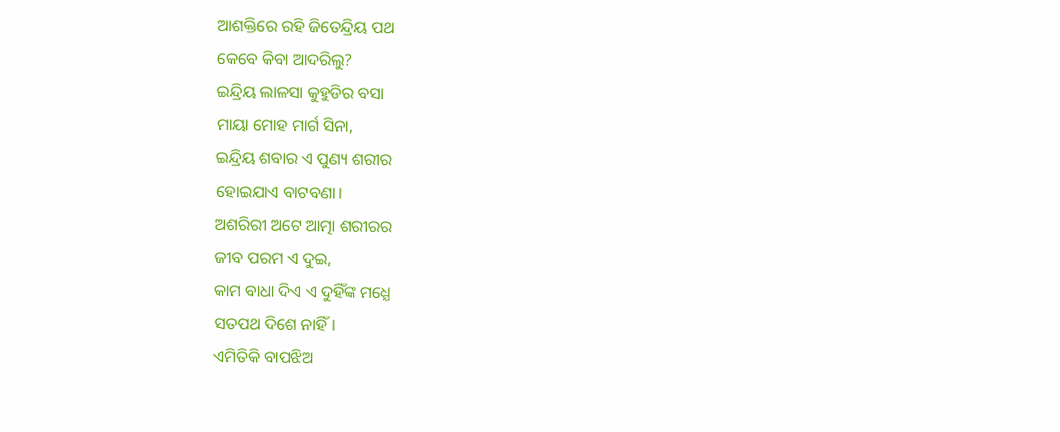ଆଶକ୍ତିରେ ରହି ଜିତେନ୍ଦ୍ରିୟ ପଥ
କେବେ କିବା ଆଦରିଲୁ?
ଇନ୍ଦ୍ରିୟ ଲାଳସା କୁହୁଡିର ବସା
ମାୟା ମୋହ ମାର୍ଗ ସିନା,
ଇନ୍ଦ୍ରିୟ ଶବାର ଏ ପୁଣ୍ୟ ଶରୀର
ହୋଇଯାଏ ବାଟବଣା।
ଅଶରିରୀ ଅଟେ ଆତ୍ମା ଶରୀରର
ଜୀବ ପରମ ଏ ଦୁଇ,
କାମ ବାଧା ଦିଏ ଏ ଦୁହିଁଙ୍କ ମଧ୍ଯେ
ସତପଥ ଦିଶେ ନାହିଁ।
ଏମିତିକି ବାପଝିଅ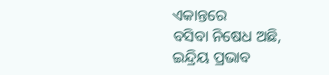ଏକାନ୍ତରେ
ବସିବା ନିଷେଧ ଅଛି,
ଇନ୍ଦ୍ରିୟ ପ୍ରଭାବ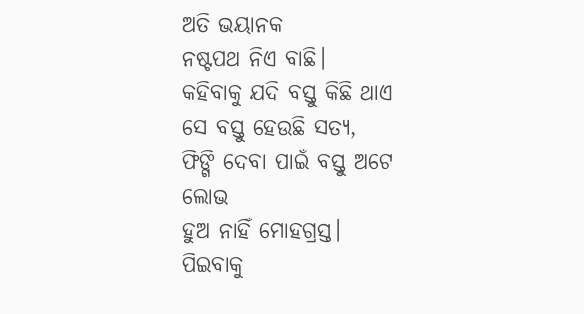ଅତି ଭୟାନକ
ନଷ୍ଟପଥ ନିଏ ବାଛି।
କହିବାକୁ ଯଦି ବସ୍ତୁ କିଛି ଥାଏ
ସେ ବସ୍ତୁ ହେଉଛି ସତ୍ୟ,
ଫିଙ୍ଗି ଦେବା ପାଇଁ ବସ୍ତୁ ଅଟେ ଲୋଭ
ହୁଅ ନାହିଁ ମୋହଗ୍ରସ୍ତ।
ପିଇବାକୁ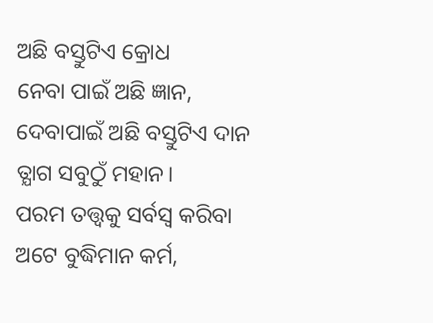ଅଛି ବସ୍ତୁଟିଏ କ୍ରୋଧ
ନେବା ପାଇଁ ଅଛି ଜ୍ଞାନ,
ଦେବାପାଇଁ ଅଛି ବସ୍ତୁଟିଏ ଦାନ
ତ୍ଯାଗ ସବୁଠୁଁ ମହାନ।
ପରମ ତତ୍ତ୍ୱକୁ ସର୍ବସ୍ବ କରିବା
ଅଟେ ବୁଦ୍ଧିମାନ କର୍ମ,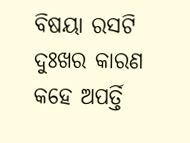ବିଷୟା ରସଟି ଦୁଃଖର କାରଣ
କହେ ଅପର୍ତ୍ତି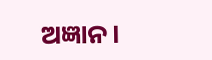ଅଜ୍ଞାନ।